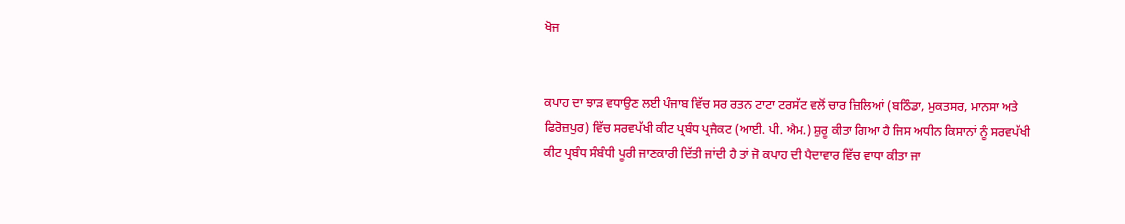ਖੋਜ


ਕਪਾਹ ਦਾ ਝਾੜ ਵਧਾਉਣ ਲਈ ਪੰਜਾਬ ਵਿੱਚ ਸਰ ਰਤਨ ਟਾਟਾ ਟਰਸੱਟ ਵਲੋਂ ਚਾਰ ਜ਼ਿਲਿਆਂ (ਬਠਿੰਡਾ, ਮੁਕਤਸਰ, ਮਾਨਸਾ ਅਤੇ ਫਿਰੋਜ਼ਪੁਰ) ਵਿੱਚ ਸਰਵਪੱਖੀ ਕੀਟ ਪ੍ਰਬੰਧ ਪ੍ਰਜੈਕਟ (ਆਈ. ਪੀ. ਐਮ.) ਸ਼ੁਰੂ ਕੀਤਾ ਗਿਆ ਹੈ ਜਿਸ ਅਧੀਨ ਕਿਸਾਨਾਂ ਨੂੰ ਸਰਵਪੱਖੀ ਕੀਟ ਪ੍ਰਬੰਧ ਸੰਬੰਧੀ ਪੂਰੀ ਜਾਣਕਾਰੀ ਦਿੱਤੀ ਜਾਂਦੀ ਹੈ ਤਾਂ ਜੋ ਕਪਾਹ ਦੀ ਪੈਦਾਵਾਰ ਵਿੱਚ ਵਾਧਾ ਕੀਤਾ ਜਾ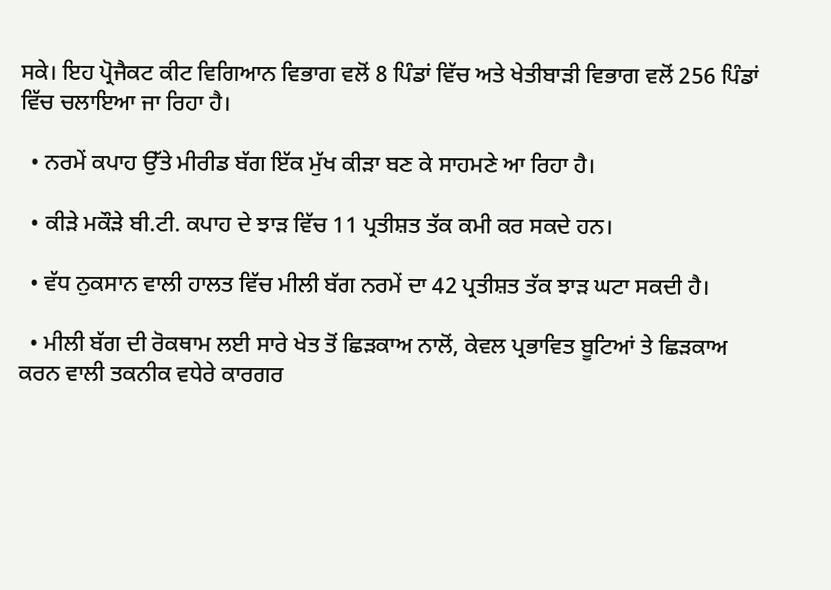ਸਕੇ। ਇਹ ਪ੍ਰੋਜੈਕਟ ਕੀਟ ਵਿਗਿਆਨ ਵਿਭਾਗ ਵਲੋਂ 8 ਪਿੰਡਾਂ ਵਿੱਚ ਅਤੇ ਖੇਤੀਬਾੜੀ ਵਿਭਾਗ ਵਲੋਂ 256 ਪਿੰਡਾਂ ਵਿੱਚ ਚਲਾਇਆ ਜਾ ਰਿਹਾ ਹੈ।

  • ਨਰਮੇਂ ਕਪਾਹ ਉੱਤੇ ਮੀਰੀਡ ਬੱਗ ਇੱਕ ਮੁੱਖ ਕੀੜਾ ਬਣ ਕੇ ਸਾਹਮਣੇ ਆ ਰਿਹਾ ਹੈ।

  • ਕੀੜੇ ਮਕੌੜੇ ਬੀ.ਟੀ. ਕਪਾਹ ਦੇ ਝਾੜ ਵਿੱਚ 11 ਪ੍ਰਤੀਸ਼ਤ ਤੱਕ ਕਮੀ ਕਰ ਸਕਦੇ ਹਨ।

  • ਵੱਧ ਨੁਕਸਾਨ ਵਾਲੀ ਹਾਲਤ ਵਿੱਚ ਮੀਲੀ ਬੱਗ ਨਰਮੇਂ ਦਾ 42 ਪ੍ਰਤੀਸ਼ਤ ਤੱਕ ਝਾੜ ਘਟਾ ਸਕਦੀ ਹੈ।

  • ਮੀਲੀ ਬੱਗ ਦੀ ਰੋਕਥਾਮ ਲਈ ਸਾਰੇ ਖੇਤ ਤੋਂ ਛਿੜਕਾਅ ਨਾਲੋਂ, ਕੇਵਲ ਪ੍ਰਭਾਵਿਤ ਬੂਟਿਆਂ ਤੇ ਛਿੜਕਾਅ ਕਰਨ ਵਾਲੀ ਤਕਨੀਕ ਵਧੇਰੇ ਕਾਰਗਰ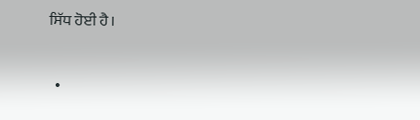ਸਿੱਧ ਹੋਈ ਹੈ।

  •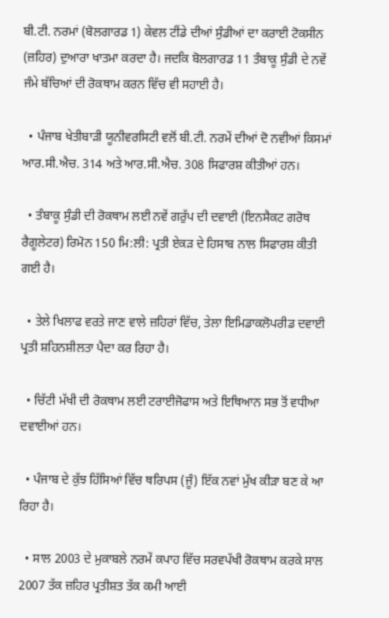ਬੀ.ਟੀ. ਨਰਮਾਂ (ਬੋਲਗਾਰਡ 1) ਕੇਵਲ ਟੀਂਡੇ ਦੀਆਂ ਸੁੰਡੀਆਂ ਦਾ ਕਰਾਈ ਟੋਕਸੀਨ (ਜ਼ਹਿਰ) ਦੁਆਰਾ ਖਾਤਮਾ ਕਰਦਾ ਹੈ। ਜਦਕਿ ਬੋਲਗਾਰਡ 11 ਤੰਬਾਕੂ ਸੁੰਡੀ ਦੇ ਨਵੇਂ ਜੰਮੇ ਬੱਚਿਆਂ ਦੀ ਰੋਕਥਾਮ ਕਰਨ ਵਿੱਚ ਵੀ ਸਹਾਈ ਹੈ।

  • ਪੰਜਾਬ ਖੇਤੀਬਾੜੀ ਯੂਨੀਵਰਸਿਟੀ ਵਲੋਂ ਬੀ.ਟੀ. ਨਰਮੇਂ ਦੀਆਂ ਦੋ ਨਵੀਆਂ ਕਿਸਮਾਂ ਆਰ.ਸੀ.ਐਚ. 314 ਅਤੇ ਆਰ.ਸੀ.ਐਚ. 308 ਸਿਫਾਰਸ਼ ਕੀਤੀਆਂ ਹਨ।

  • ਤੰਬਾਕੂ ਸੁੰਡੀ ਦੀ ਰੋਕਥਾਮ ਲਈ ਨਵੇਂ ਗਰੁੱਪ ਦੀ ਦਵਾਈ (ਇਨਸੈਕਟ ਗਰੋਥ ਰੈਗੂਲੇਟਰ) ਰਿਮੋਨ 150 ਮਿ:ਲੀ: ਪ੍ਰਤੀ ਏਕੜ ਦੇ ਹਿਸਾਬ ਨਾਲ ਸਿਫਾਰਸ਼ ਕੀਤੀ ਗਈ ਹੈ।

  • ਤੇਲੇ ਖਿਲਾਫ ਵਰਤੇ ਜਾਣ ਵਾਲੇ ਜ਼ਹਿਰਾਂ ਵਿੱਚ, ਤੇਲਾ ਇਮਿਡਾਕਲੋਪਰੀਡ ਦਵਾਈ ਪ੍ਰਤੀ ਸ਼ਹਿਨਸ਼ੀਲਤਾ ਪੈਦਾ ਕਰ ਰਿਹਾ ਹੈ।

  • ਚਿੱਟੀ ਮੱਖੀ ਦੀ ਰੋਕਥਾਮ ਲਈ ਟਰਾਈਜੋਫਾਸ ਅਤੇ ਇਥਿਆਨ ਸਭ ਤੋਂ ਵਧੀਆ ਦਵਾਈਆਂ ਹਨ।

  • ਪੰਜਾਬ ਦੇ ਕੁੱਝ ਹਿੱਸਿਆਂ ਵਿੱਚ ਥਰਿਪਸ (ਜੂੰ) ਇੱਕ ਨਵਾਂ ਮੁੱਖ ਕੀੜਾ ਬਣ ਕੇ ਆ ਰਿਹਾ ਹੈ।

  • ਸਾਲ 2003 ਦੇ ਮੁਕਾਬਲੇ ਨਰਮੇਂ ਕਪਾਹ ਵਿੱਚ ਸਰਵਪੱਖੀ ਰੋਕਥਾਮ ਕਰਕੇ ਸਾਲ 2007 ਤੱਕ ਜ਼ਹਿਰ ਪ੍ਰਤੀਸ਼ਤ ਤੱਕ ਕਮੀ ਆਈ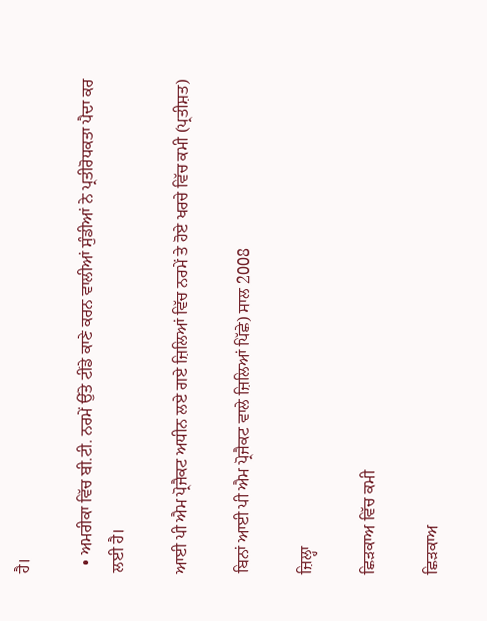ਹੈ।

  • ਅਮਰੀਕਾ ਵਿੱਚ ਬੀ.ਟੀ. ਨਰਮੇਂ ਉੱਤੇ ਟੀਂਡੇ ਕਾਣੇ ਕਰਨ ਵਾਲੀਆਂ ਸੁੰਡੀਆਂ ਨੇ ਪ੍ਰਤੀਰੋਧਕਤਾ ਪੈਦਾ ਕਰ ਲਈ ਹੈ।

ਆਈ ਪੀ ਐਮ ਪ੍ਰੋਜੈਕਟ ਅਧੀਨ ਲਏ ਗਏ ਜ਼ਿਲਿਆਂ ਵਿੱਚ ਨਰਮੇਂ ਤੇ ਹੋਏ ਖਰਚੇ ਵਿੱਚ ਕਮੀ (ਪ੍ਰਤੀਸ਼ਤ)

ਬਿਨਾਂ ਆਈ ਪੀ ਐਮ ਪ੍ਰੋਜੈਕਟ ਵਾਲੇ ਜ਼ਿਲਿਆਂ ਪਿੱਛੇ) ਸਾਲ 2008

ਜ਼ਿਲ੍ਹਾ

ਛਿੜਕਾਅ ਵਿੱਚ ਕਮੀ

ਛਿੜਕਾਅ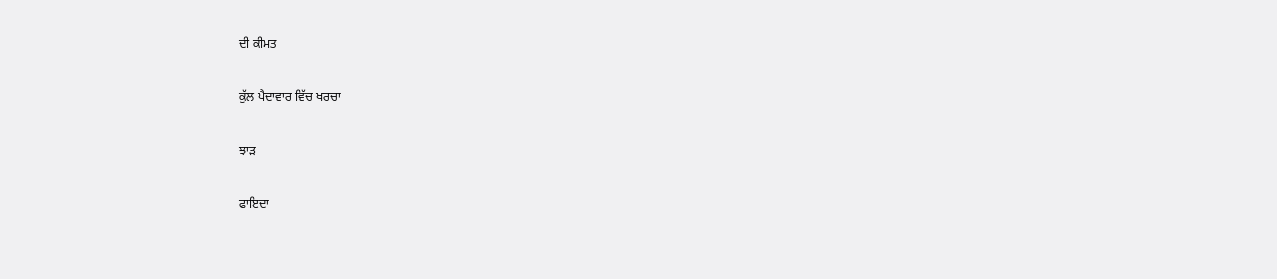ਦੀ ਕੀਮਤ

ਕੁੱਲ ਪੈਦਾਵਾਰ ਵਿੱਚ ਖਰਚਾ

ਝਾੜ

ਫਾਇਦਾ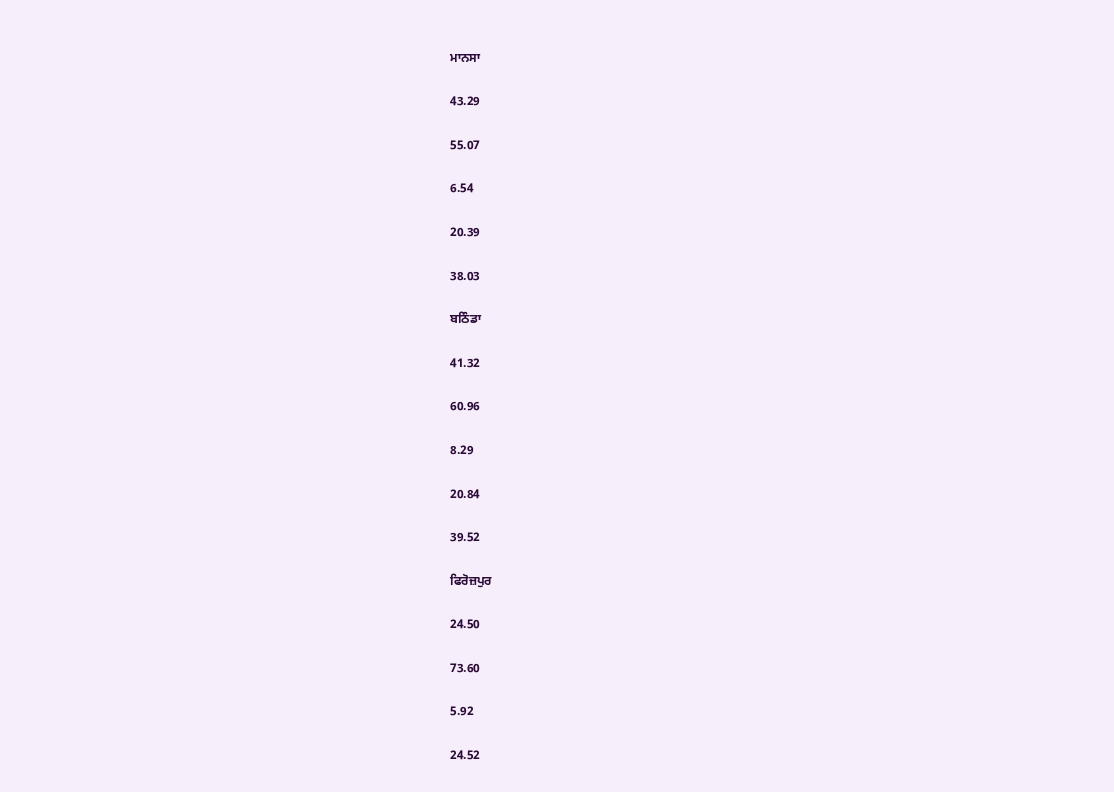ਮਾਨਸਾ

43.29

55.07

6.54

20.39

38.03

ਬਠਿੰਡਾ

41.32

60.96

8.29

20.84

39.52

ਫਿਰੋਜ਼ਪੁਰ

24.50

73.60

5.92

24.52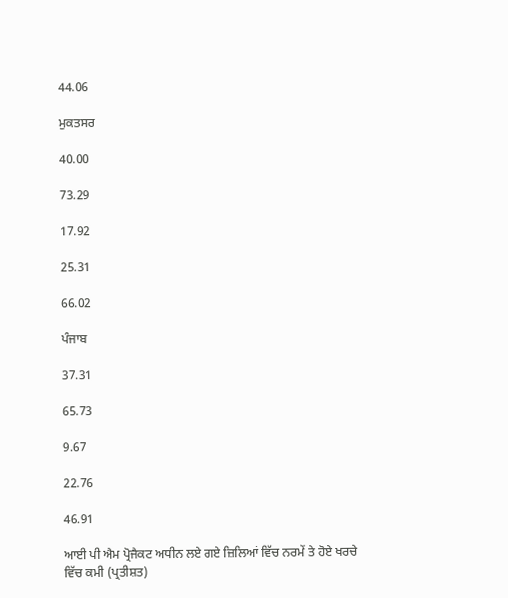44.06

ਮੁਕਤਸਰ

40.00

73.29

17.92

25.31

66.02

ਪੰਜਾਬ

37.31

65.73

9.67

22.76

46.91

ਆਈ ਪੀ ਐਮ ਪ੍ਰੋਜੈਕਟ ਅਧੀਨ ਲਏ ਗਏ ਜ਼ਿਲਿਆਂ ਵਿੱਚ ਨਰਮੇਂ ਤੇ ਹੋਏ ਖਰਚੇ ਵਿੱਚ ਕਮੀ (ਪ੍ਰਤੀਸ਼ਤ)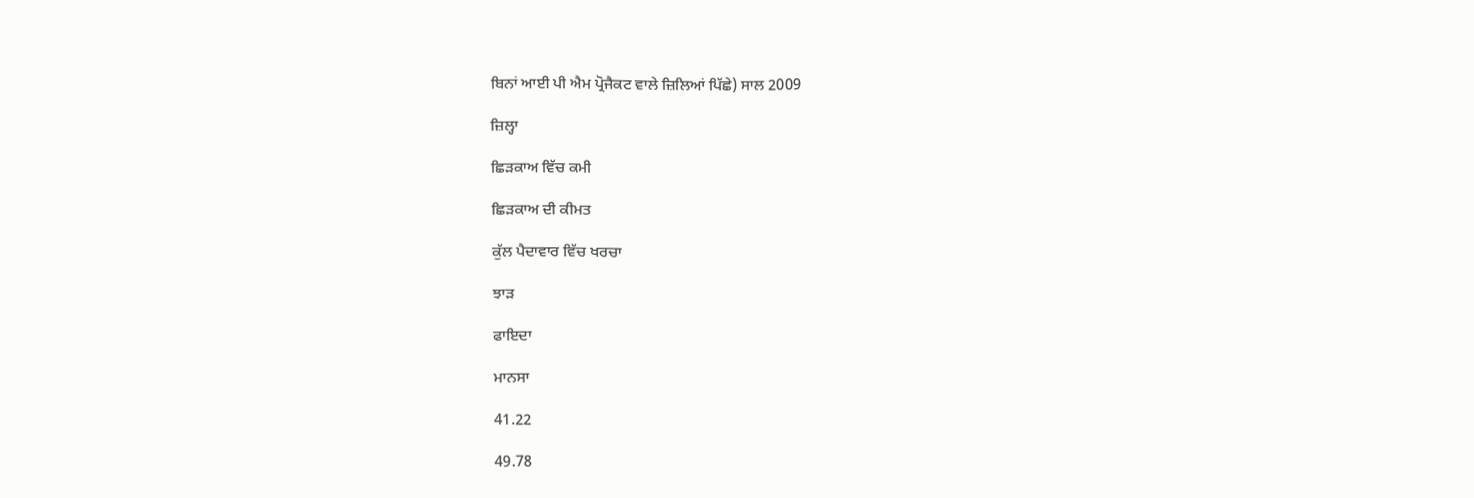ਬਿਨਾਂ ਆਈ ਪੀ ਐਮ ਪ੍ਰੋਜੈਕਟ ਵਾਲੇ ਜ਼ਿਲਿਆਂ ਪਿੱਛੇ) ਸਾਲ 2009

ਜ਼ਿਲ੍ਹਾ

ਛਿੜਕਾਅ ਵਿੱਚ ਕਮੀ

ਛਿੜਕਾਅ ਦੀ ਕੀਮਤ

ਕੁੱਲ ਪੈਦਾਵਾਰ ਵਿੱਚ ਖਰਚਾ

ਝਾੜ

ਫਾਇਦਾ

ਮਾਨਸਾ

41.22

49.78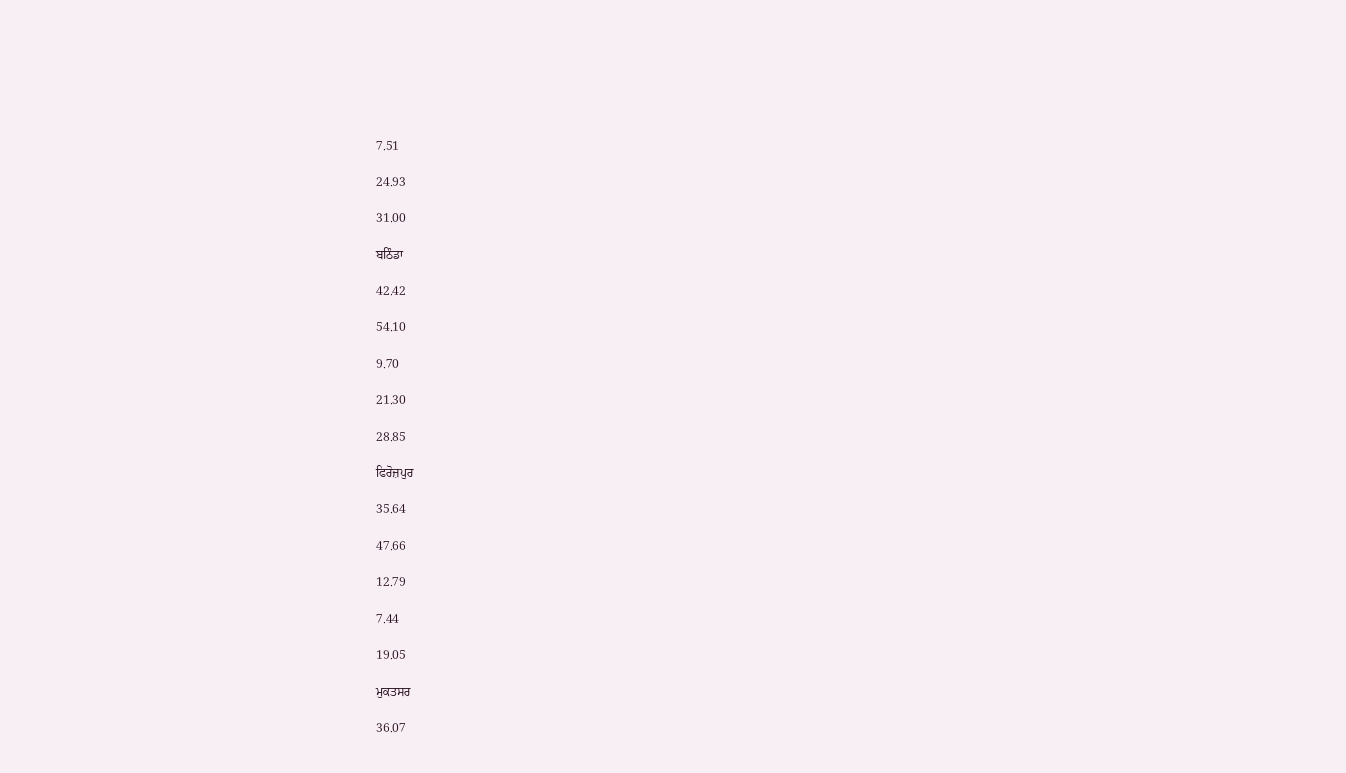7.51

24.93

31.00

ਬਠਿੰਡਾ

42.42

54.10

9.70

21.30

28.85

ਫਿਰੋਜ਼ਪੁਰ

35.64

47.66

12.79

7.44

19.05

ਮੁਕਤਸਰ

36.07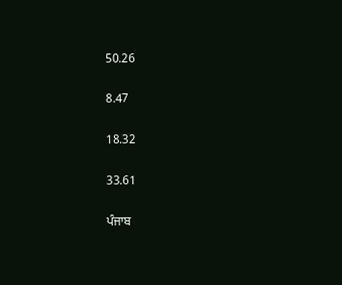50.26

8.47

18.32

33.61

ਪੰਜਾਬ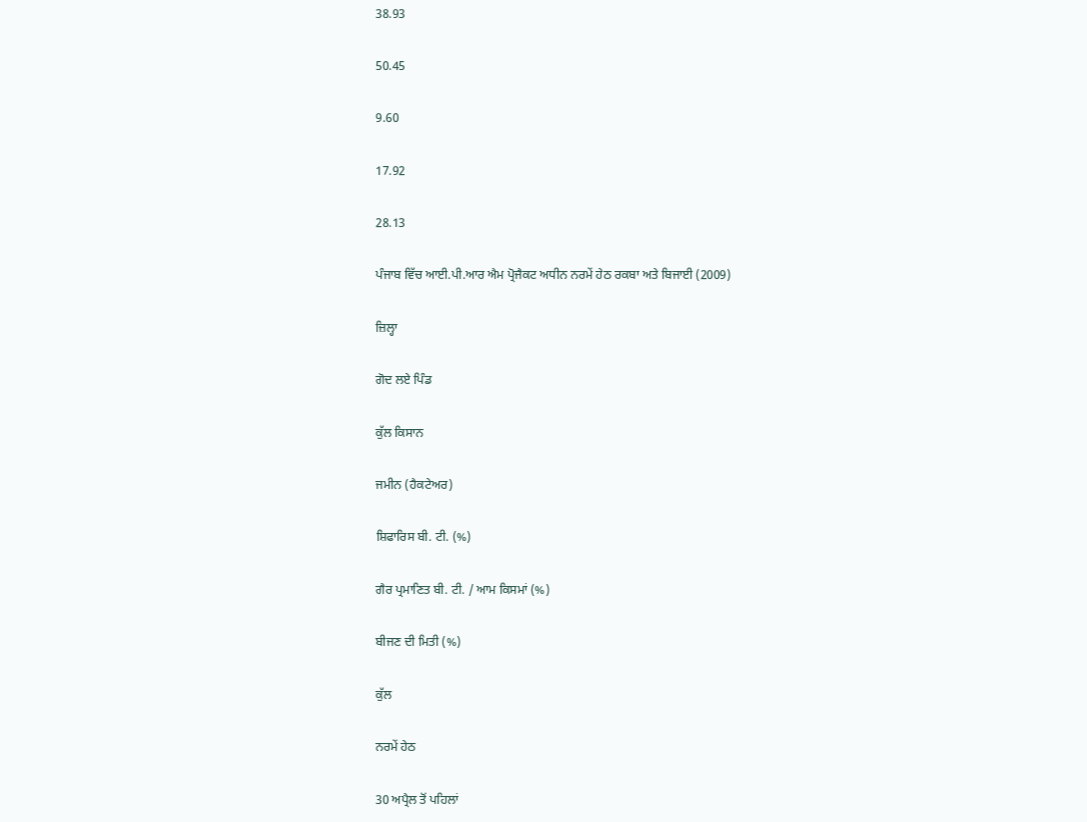38.93

50.45

9.60

17.92

28.13

ਪੰਜਾਬ ਵਿੱਚ ਆਈ.ਪੀ.ਆਰ ਐਮ ਪ੍ਰੋਜੈਕਟ ਅਧੀਨ ਨਰਮੇਂ ਹੇਠ ਰਕਬਾ ਅਤੇ ਬਿਜਾਈ (2009)

ਜ਼ਿਲ੍ਹਾ

ਗੋਦ ਲਏ ਪਿੰਡ

ਕੁੱਲ ਕਿਸਾਨ

ਜਮੀਨ (ਹੈਕਟੇਅਰ)

ਸ਼ਿਫਾਰਿਸ ਬੀ. ਟੀ. (%)

ਗੈਰ ਪ੍ਰਮਾਣਿਤ ਬੀ. ਟੀ. / ਆਮ ਕਿਸਮਾਂ (%)

ਬੀਜਣ ਦੀ ਮਿਤੀ (%)

ਕੁੱਲ

ਨਰਮੇਂ ਹੇਠ

30 ਅਪ੍ਰੈਲ ਤੋਂ ਪਹਿਲਾਂ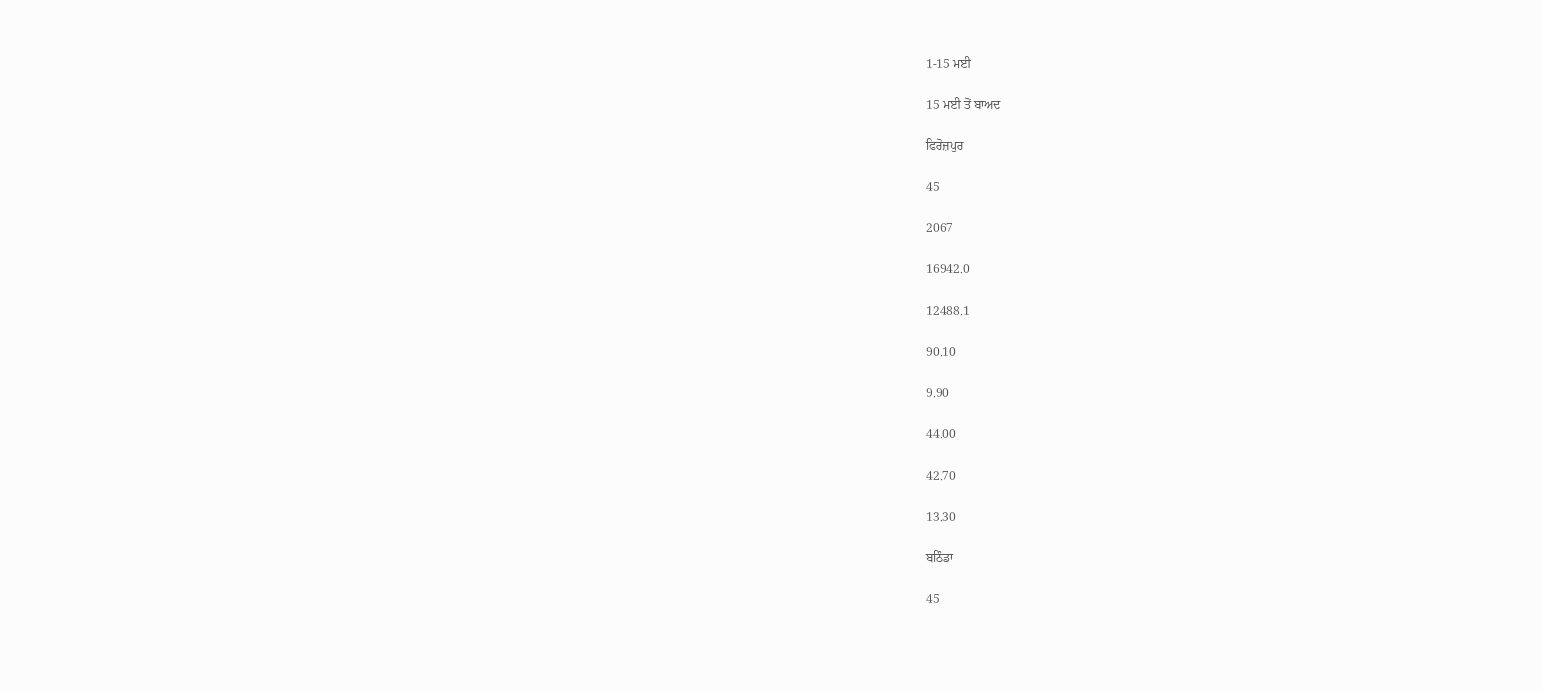1-15 ਮਈ

15 ਮਈ ਤੋਂ ਬਾਅਦ

ਫਿਰੋਜ਼ਪੁਰ

45

2067

16942.0

12488.1

90.10

9.90

44.00

42.70

13.30

ਬਠਿੰਡਾ

45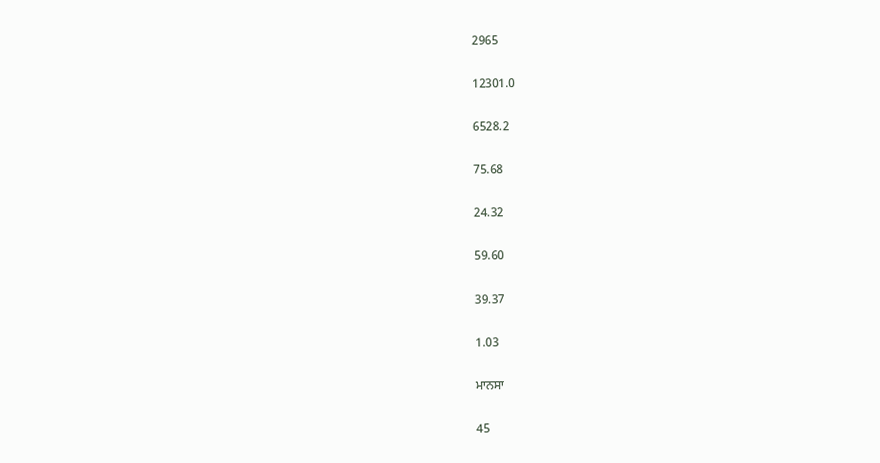2965

12301.0

6528.2

75.68

24.32

59.60

39.37

1.03

ਮਾਨਸਾ

45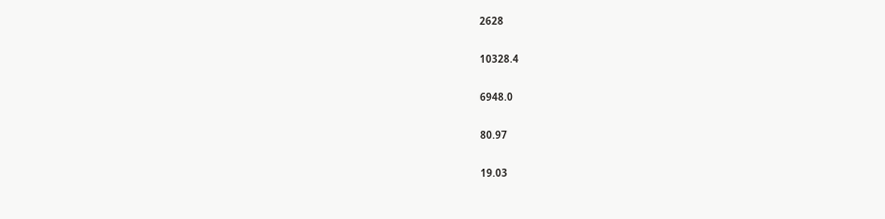2628

10328.4

6948.0

80.97

19.03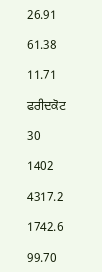26.91

61.38

11.71

ਫਰੀਦਕੋਟ

30

1402

4317.2

1742.6

99.70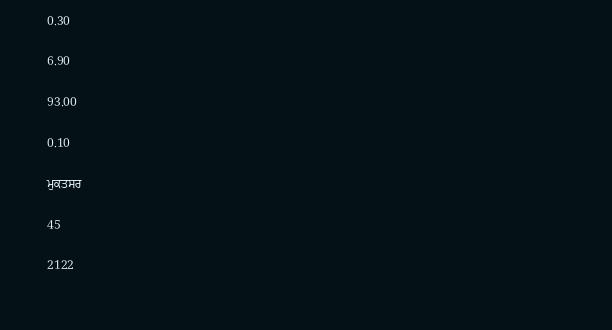0.30

6.90

93.00

0.10

ਮੁਕਤਸਰ

45

2122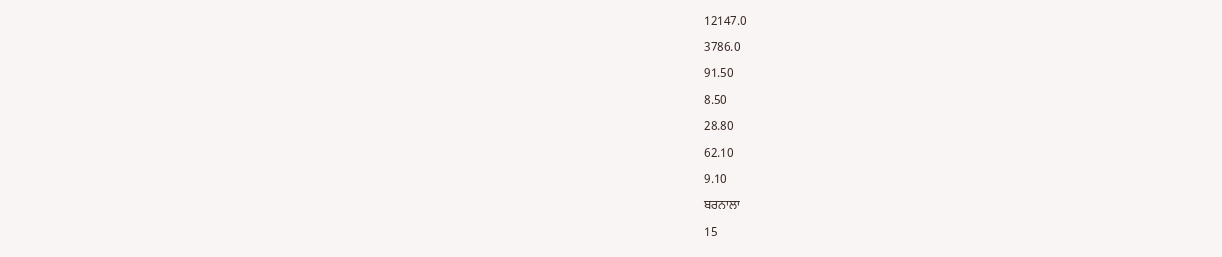12147.0

3786.0

91.50

8.50

28.80

62.10

9.10

ਬਰਨਾਲਾ

15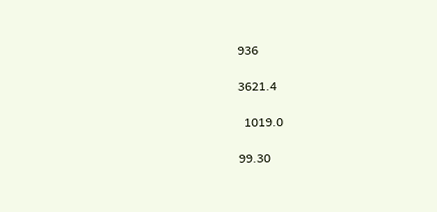936

3621.4

  1019.0

99.30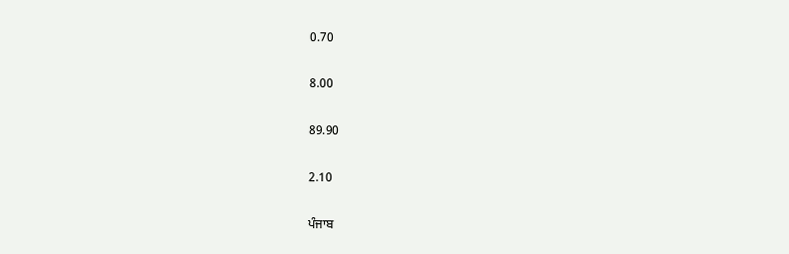0.70

8.00

89.90

2.10

ਪੰਜਾਬ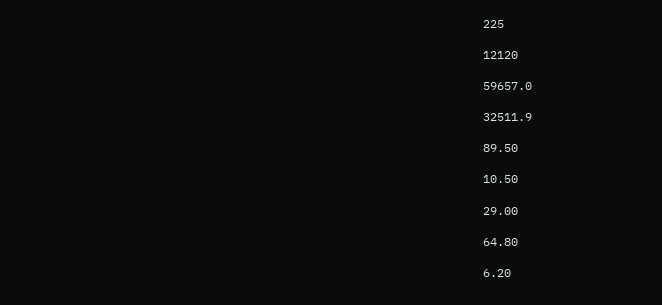225

12120

59657.0

32511.9

89.50

10.50

29.00

64.80

6.20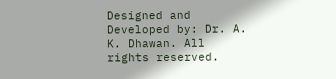Designed and Developed by: Dr. A. K. Dhawan. All rights reserved.